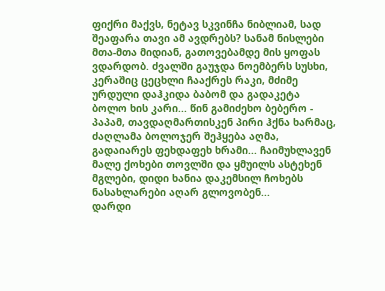ფიქრი მაქვს, ნეტავ სკვინჩა ნიბლიამ, სად შეაფარა თავი ამ ავდრებს? სანამ ნისლები მთა-მთა მიდიან, გათოვებამდე მის ყოფას ვდარდობ. ძვალში გაუჯდა ნოემბერს სუსხი, კერაშიც ცეცხლი ჩააქრეს რაკი, მძიმე ურდული დაჰკიდა ბაბომ და გადაკეტა ბოლო ხის კარი... წინ გამიძეხო ბებერო - პაპამ, თავდაღმართისკენ პირი ჰქნა ხარმაც, ძაღლამა ბოლოჯერ შეჰყება აღმა, გადაიარეს ფეხდაფეხ ხრამი... ჩაიმუხლავენ მალე ქოხები თოვლში და ყმუილს ასტეხენ მგლები, დიდი ხანია დაკემსილ ჩოხებს ნასახლარები აღარ გლოვობენ...
დარდი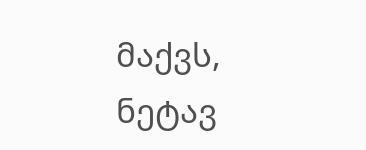მაქვს, ნეტავ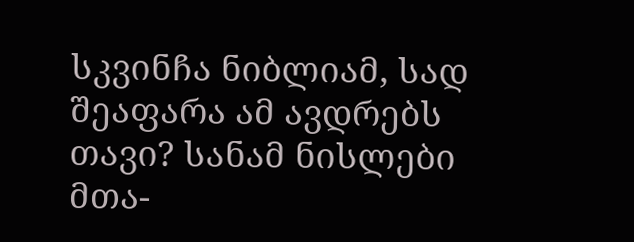სკვინჩა ნიბლიამ, სად შეაფარა ამ ავდრებს თავი? სანამ ნისლები მთა-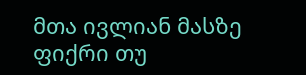მთა ივლიან მასზე ფიქრი თუ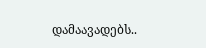დამაავადებს..